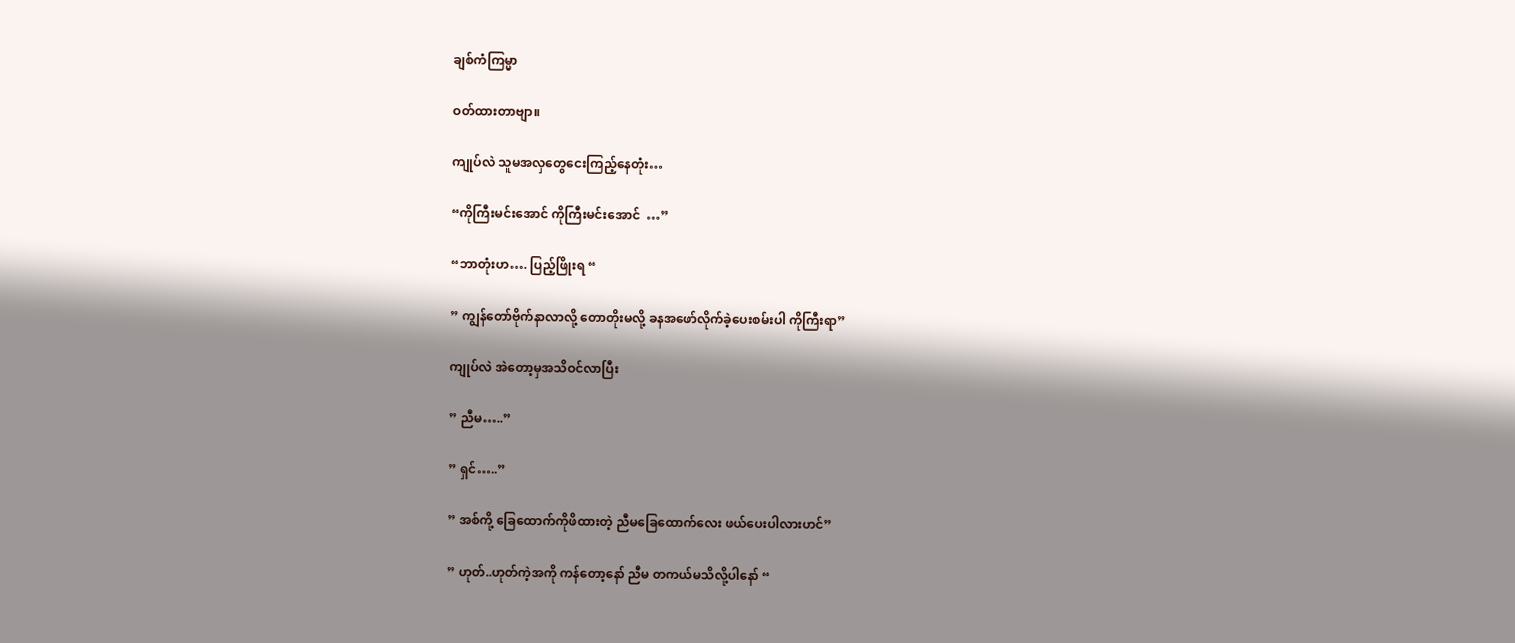ချစ်ကံကြမ္မာ

ဝတ်ထားတာဗျာ။

ကျုပ်လဲ သူမအလှတွေငေးကြည့်နေတုံး…

“ကိုကြီးမင်းအောင် ကိုကြီးမင်းအောင်  …”

“ဘာတုံးဟ…. ပြည့်ဖြိုးရ “

” ကျွန်တော်ဗိုက်နာလာလို့ တောတိုးမလို့ ခနအဖော်လိုက်ခဲ့ပေးစမ်းပါ ကိုကြီးရာ”

ကျုပ်လဲ အဲတော့မှအသိဝင်လာပြီး

” ညီမ…..”

” ရှင်…..”

” အစ်ကို့ ခြေထောက်ကိုဖိထားတဲ့ ညီမခြေထောက်လေး ဖယ်ပေးပါလားဟင်”

” ဟုတ်..ဟုတ်ကဲ့အကို ကန်တော့နော် ညီမ တကယ်မသိလို့ပါနော် “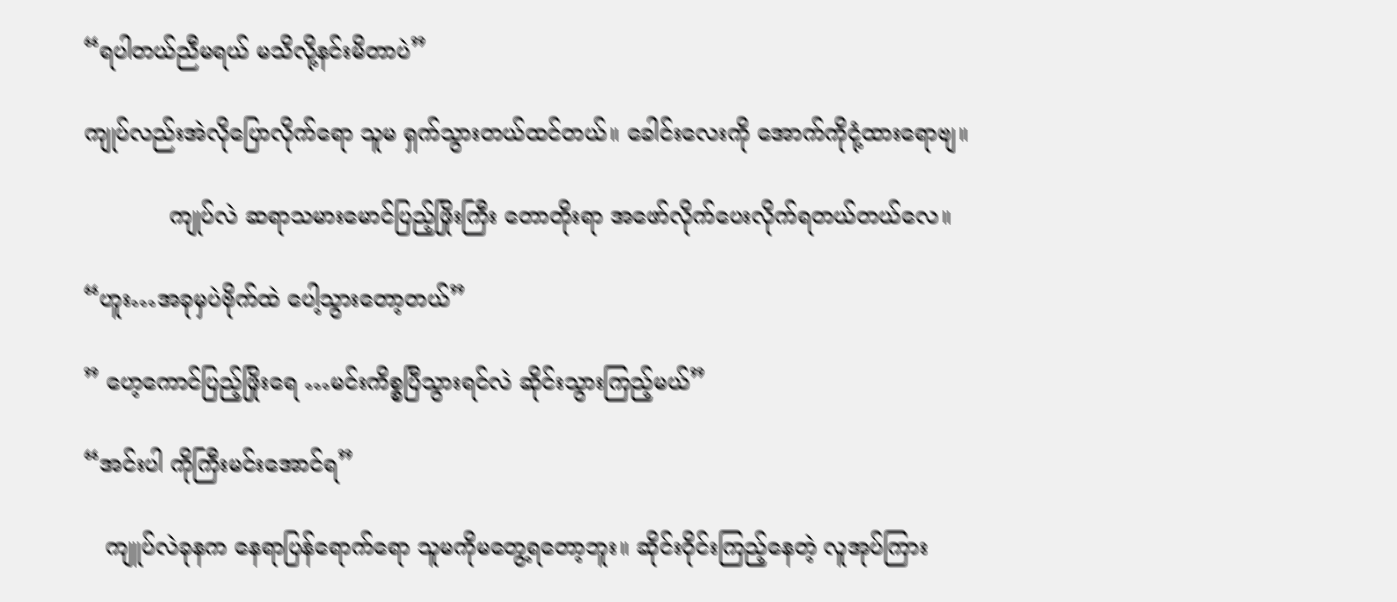“ရပါတယ်ညီမရယ် မသိလို့နင်းမိတာပဲ”

ကျုပ်လည်းအဲလိုပြောလိုက်ရော သူမ ရှက်သွားတယ်ထင်တယ်။ ခေါင်းလေးကို အောက်ကိုငုံ့ထားရောဗျ။

            ကျုပ်လဲ ဆရာသမားမောင်ပြည့်ဖြိုးကြီး တောတိုးရာ အဖော်လိုက်ပေးလိုက်ရတယ်တယ်လေ။

“ဟူး…အခုမှပဲဗိုက်ထဲ ပေါ့သွားတော့တယ်”

” ဟေ့ကောင်ပြည့်ဖြိုးရေ …မင်းကိစ္စပြီသွားရင်လဲ ဆိုင်းသွားကြည့်မယ်”

“အင်းပါ ကိုကြီးမင်းအောင်ရ”

   ကျူပ်လဲခုနက နေရာပြန်ရောက်ရော သူမကိုမတွေ့ရတော့ဘူး။ ဆိုင်းဝိုင်းကြည့်နေတဲ့ လူအုပ်ကြား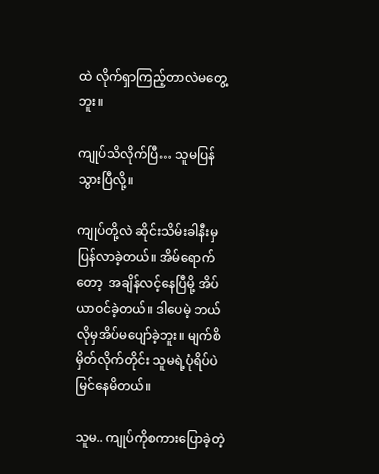ထဲ လိုက်ရှာကြည့်တာလဲမတွေ့ဘူး။

ကျုပ်သိလိုက်ပြီ… သူမပြန်သွားပြီလို့။

ကျုပ်တို့လဲ ဆိုင်းသိမ်းခါနီးမှ ပြန်လာခဲ့တယ်။ အိမ်ရောက်တော့  အချိန်လင့်နေပြီမို့ အိပ်ယာဝင်ခဲ့တယ်။ ဒါပေမဲ့ ဘယ်လိုမှအိပ်မပျော်ခဲ့ဘူး။ မျက်စိမှိတ်လိုက်တိုင်း သူမရဲ့ပုံရိပ်ပဲမြင်နေမိတယ်။

သူမ.. ကျုပ်ကိုစကားပြောခဲ့တဲ့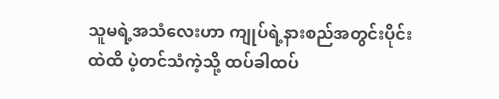သူမရဲ့အသံလေးဟာ ကျုပ်ရဲ့နားစည်အတွင်းပိုင်းထဲထိ ပဲ့တင်သံကဲ့သို့ ထပ်ခါထပ်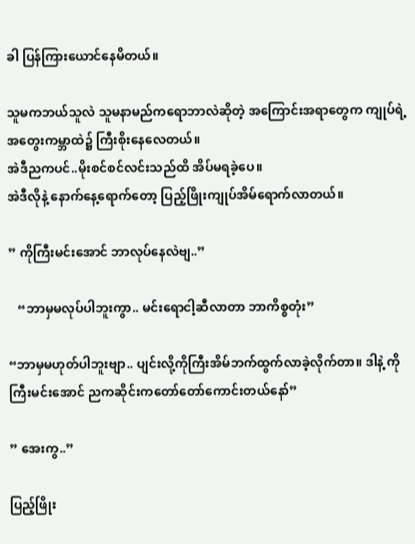ခါ ပြန်ကြားယောင်နေမိတယ်။

သူမကဘယ်သူလဲ သူမနာမည်ကရောဘာလဲဆိုတဲ့ အကြောင်းအရာတွေက ကျုပ်ရဲ့အတွေးကမ္ဘာထဲ၌ ကြီးစိုးနေလေတယ်။
အဲဒီညကပင်..မိုးစင်စင်လင်းသည်ထိ အိပ်မရခဲ့ပေ။
အဲဒီလိုနဲ့ နောက်နေ့ရောက်တော့ ပြည့်ဖြိုးကျုပ်အိမ်ရောက်လာတယ်။

” ကိုကြီးမင်းအောင် ဘာလုပ်နေလဲဗျ..”

   “ဘာမှမလုပ်ပါဘူးကွာ.. မင်းရောငါ့ဆီလာတာ ဘာကိစ္စတုံး”

“ဘာမှမဟုတ်ပါဘူးဗျာ.. ပျင်းလို့ကိုကြီးအိမ်ဘက်ထွက်လာခဲ့လိုက်တာ။ ဒါနဲ့ ကိုကြီးမင်းအောင် ညကဆိုင်းကတော်တော်ကောင်းတယ်နော်”

” အေးကွ..”

ပြည့်ဖြိုး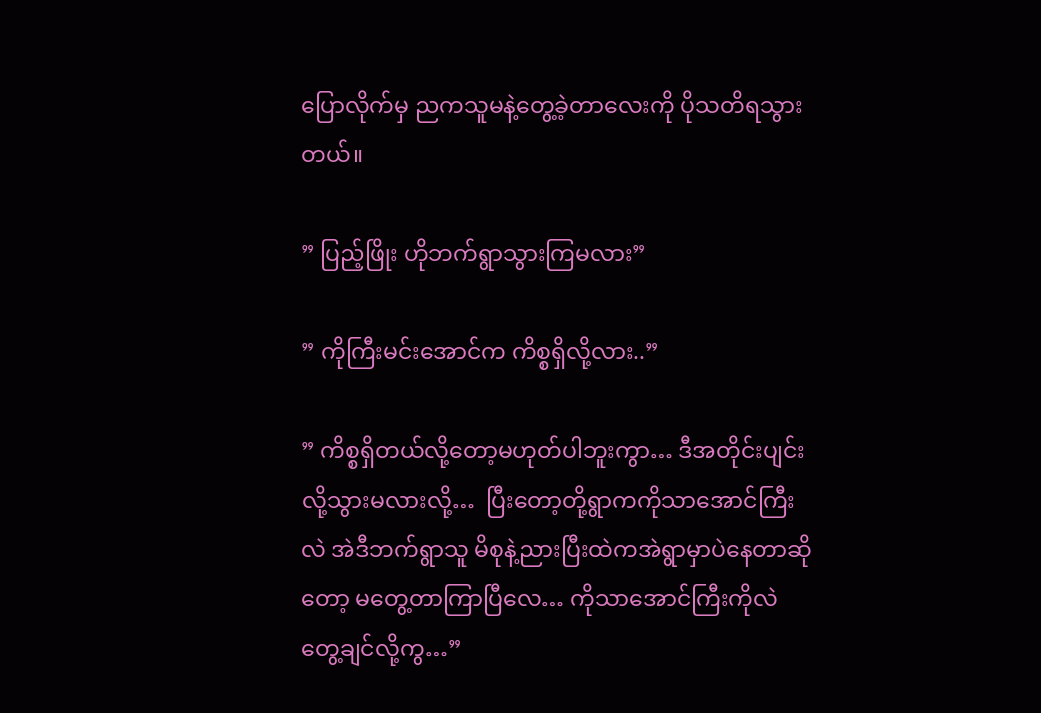ပြောလိုက်မှ ညကသူမနဲ့တွေ့ခဲ့တာလေးကို ပိုသတိရသွားတယ်။

” ပြည့်ဖြိုး ဟိုဘက်ရွာသွားကြမလား”

” ကိုကြီးမင်းအောင်က ကိစ္စရှိလို့လား..”

” ကိစ္စရှိတယ်လို့တော့မဟုတ်ပါဘူးကွာ… ဒီအတိုင်းပျင်းလို့သွားမလားလို့…  ပြီးတော့တို့ရွာကကိုသာအောင်ကြီးလဲ အဲဒီဘက်ရွာသူ မိစုနဲ့ညားပြီးထဲကအဲရွာမှာပဲနေတာဆိုတော့ မတွေ့တာကြာပြီလေ… ကိုသာအောင်ကြီးကိုလဲ တွေ့ချင်လို့ကွ…”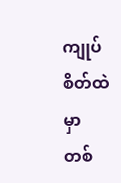ကျုပ်စိတ်ထဲမှာ တစ်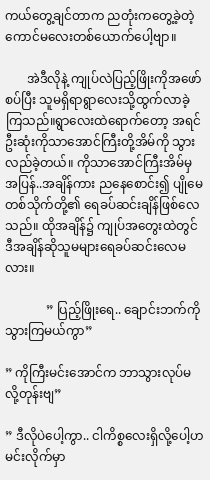ကယ်တွေ့ချင်တာက ညတုံးကတွေ့ခဲ့တဲ့ ကောင်မလေးတစ်ယောက်ပေါ့ဗျာ။

       အဲဒီလိုနဲ့ ကျုပ်လဲပြည့်ဖြိုးကိုအဖော်စပ်ပြီး သူမရှိရာရွာလေးသို့ထွက်လာခဲ့ကြသည်။ရွာလေးထဲရောက်တော့ အရင်ဦးဆုံးကိုသာအောင်ကြီးတို့အိမ်ကို သွားလည်ခဲ့တယ်။ ကိုသာအောင်ကြီးအိမ်မှ အပြန်..အချိန်ကား ညနေစောင်း၍ ပျိုမေတစ်သိုက်တို့၏ ရေခပ်ဆင်းချိန်ဖြစ်လေသည်။ ထိုအချိန်၌ ကျုပ်အတွေးထဲတွင် ဒီအချိန်ဆိုသူမများရေခပ်ဆင်းလေမလား။

             ” ပြည့်ဖြိုးရေ.. ချောင်းဘက်ကိုသွားကြမယ်ကွာ”

” ကိုကြီးမင်းအောင်က ဘာသွားလုပ်မလို့တုန်းဗျ”

” ဒီလိုပဲပေါ့ကွာ.. ငါကိစ္စလေးရှိလို့ပေါ့ဟ မင်းလိုက်မှာ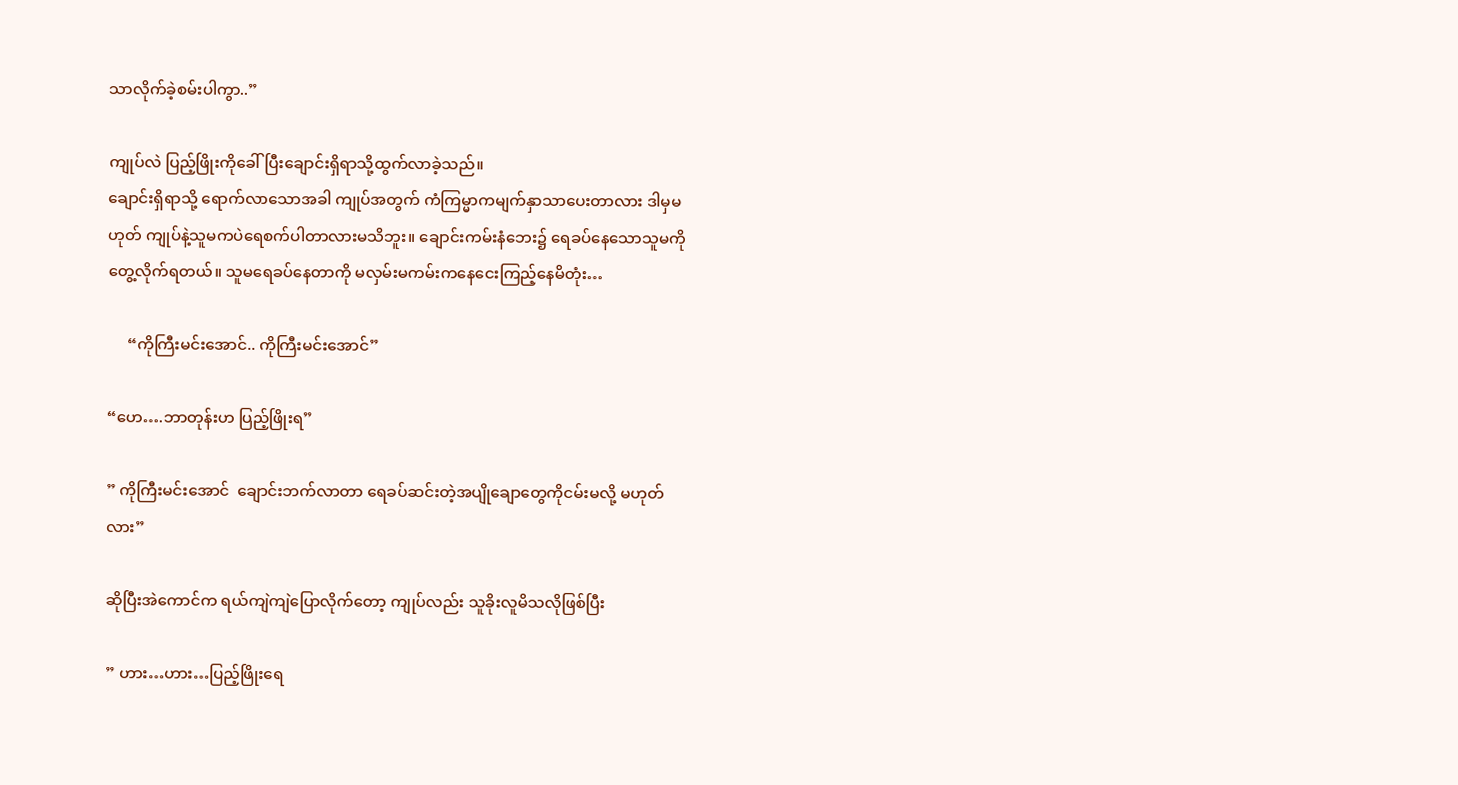သာလိုက်ခဲ့စမ်းပါကွာ..”

ကျုပ်လဲ ပြည့်ဖြိုးကိုခေါ်ပြီးချောင်းရှိရာသို့ထွက်လာခဲ့သည်။
ချောင်းရှိရာသို့ ရောက်လာသောအခါ ကျုပ်အတွက် ကံကြမ္မာကမျက်နှာသာပေးတာလား ဒါမှမဟုတ် ကျုပ်နဲ့သူမကပဲရေစက်ပါတာလားမသိဘူး။ ချောင်းကမ်းနံဘေး၌ ရေခပ်နေသောသူမကိုတွေ့လိုက်ရတယ်။ သူမရေခပ်နေတာကို မလှမ်းမကမ်းကနေငေးကြည့်နေမိတုံး…

     “ကိုကြီးမင်းအောင်.. ကိုကြီးမင်းအောင်”

“ဟေ….ဘာတုန်းဟ ပြည့်ဖြိုးရ”

” ကိုကြီးမင်းအောင်  ချောင်းဘက်လာတာ ရေခပ်ဆင်းတဲ့အပျိုချောတွေကိုငမ်းမလို့ မဟုတ်လား”

ဆိုပြီးအဲကောင်က ရယ်ကျဲကျဲပြောလိုက်တော့ ကျုပ်လည်း သူခိုးလူမိသလိုဖြစ်ပြီး

” ဟား…ဟား…ပြည့်ဖြိုးရေ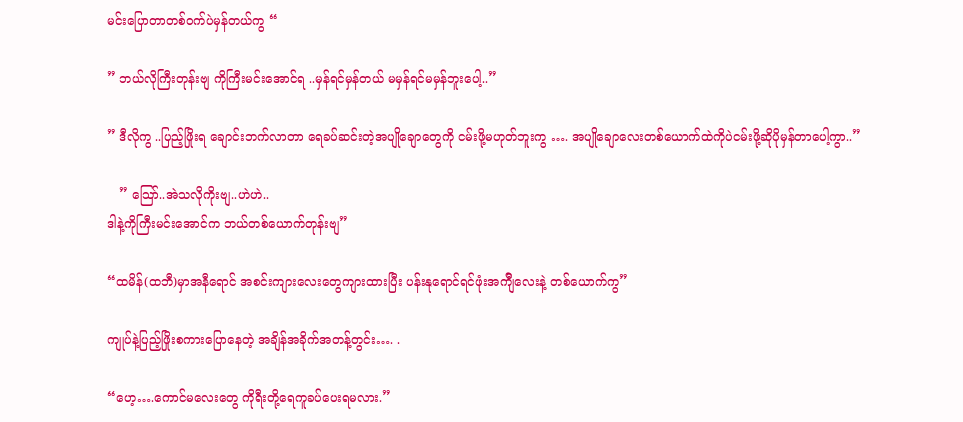မင်းပြောတာတစ်ဝက်ပဲမှန်တယ်ကွ “

” ဘယ်လိုကြီးတုန်းဗျ ကိုကြီးမင်းအောင်ရ ..မှန်ရင်မှန်တယ် မမှန်ရင်မမှန်ဘူးပေါ့..”

” ဒီလိုကွ ..ပြည့်ဖြိုးရ ချောင်းဘက်လာတာ ရေခပ်ဆင်းတဲ့အပျိုချောတွေကို ငမ်းဖို့မဟုတ်ဘူးကွ …. အပျိုချောလေးတစ်ယောက်ထဲကိုပဲငမ်းဖို့ဆိုပိုမှန်တာပေါ့ကွာ..”

   ” သြော်..အဲသလိုကိုးဗျ..ဟဲဟဲ..
ဒါနဲ့ကိုကြီးမင်းအောင်က ဘယ်တစ်ယောက်တုန်းဗျ”

“ထမိန်(ထဘီ)မှာအနီရောင် အစင်းကျားလေးတွေကျားထားပြီး ပန်းနုရောင်ရင်ဖုံးအက်ျီလေးနဲ့ တစ်ယောက်ကွ”

ကျုပ်နဲ့ပြည့်ဖြိုးစကားပြောနေတဲ့ အချိန်အခိုက်အတန့်တွင်း…. .

“ဟေ့….ကောင်မလေးတွေ ကိုရီးတို့ရေကူခပ်ပေးရမလား.”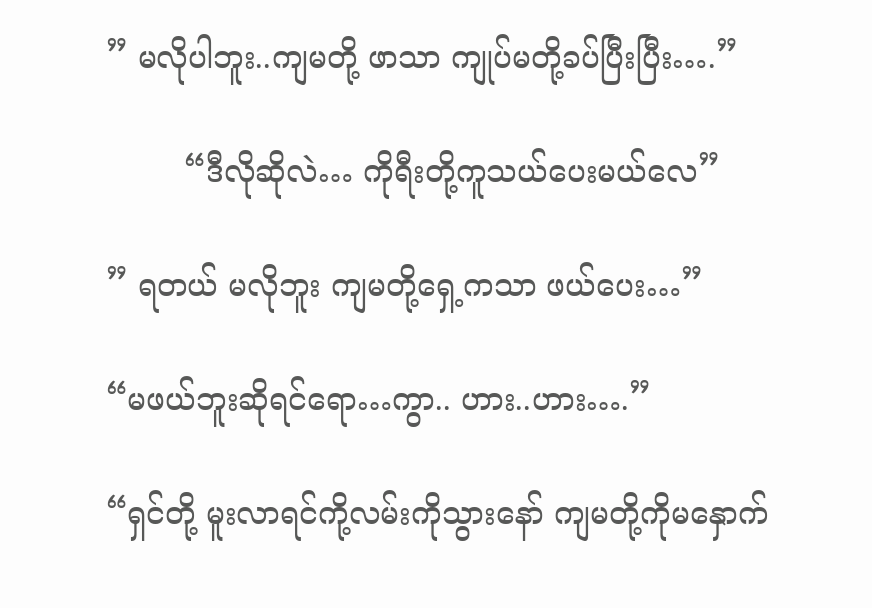” မလိုပါဘူး..ကျမတို့ ဖာသာ ကျုပ်မတို့ခပ်ပြီးပြီး….”

        “ဒီလိုဆိုလဲ… ကိုရီးတို့ကူသယ်ပေးမယ်လေ”

” ရတယ် မလိုဘူး ကျမတို့ရှေ့ကသာ ဖယ်ပေး…”

“မဖယ်ဘူးဆိုရင်ရော…ကွာ.. ဟား..ဟား….”

“ရှင်တို့ မူးလာရင်ကို့လမ်းကိုသွားနော် ကျမတို့ကိုမနှောက်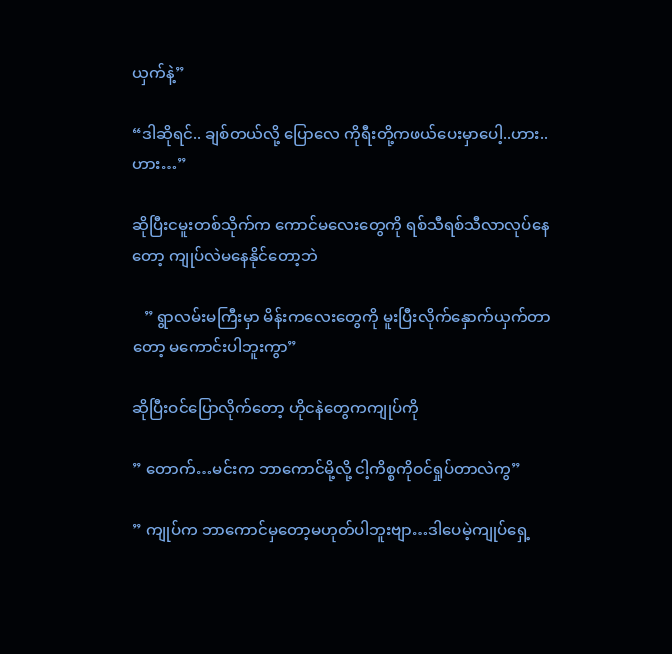ယှက်နဲ့”

“ဒါဆိုရင်.. ချစ်တယ်လို့ ပြောလေ ကိုရီးတို့ကဖယ်ပေးမှာပေါ့..ဟား..ဟား…”

ဆိုပြီးငမူးတစ်သိုက်က ကောင်မလေးတွေကို ရစ်သီရစ်သီလာလုပ်နေတော့ ကျုပ်လဲမနေနိုင်တော့ဘဲ

   ” ရွာလမ်းမကြီးမှာ မိန်းကလေးတွေကို မူးပြီးလိုက်နှောက်ယှက်တာတော့ မကောင်းပါဘူးကွာ”

ဆိုပြီးဝင်ပြောလိုက်တော့ ဟိုငနဲတွေကကျုပ်ကို

” တောက်…မင်းက ဘာကောင်မို့လို့ ငါ့ကိစ္စကိုဝင်ရှုပ်တာလဲကွ”

” ကျုပ်က ဘာကောင်မှတော့မဟုတ်ပါဘူးဗျာ…ဒါပေမဲ့ကျုပ်ရှေ့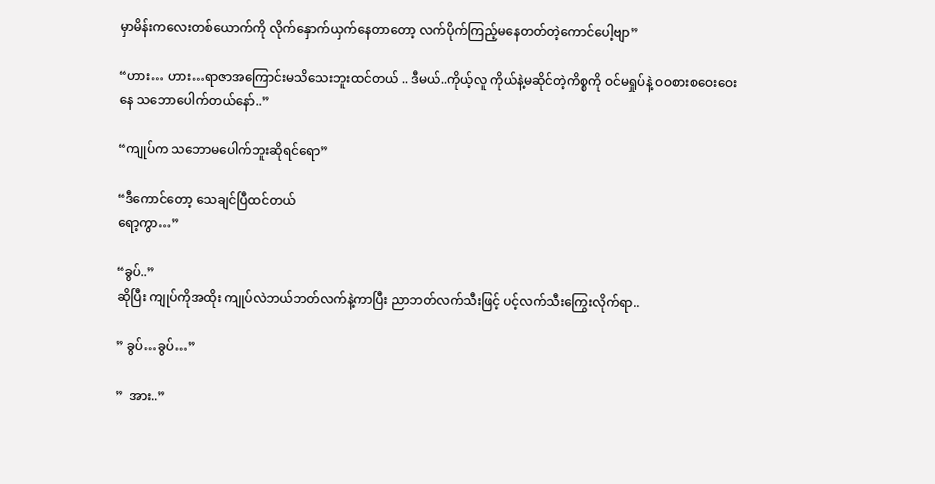မှာမိန်းကလေးတစ်ယောက်ကို လိုက်နှောက်ယှက်နေတာတော့ လက်ပိုက်ကြည့်မနေတတ်တဲ့ကောင်ပေါ့ဗျာ”

“ဟား… ဟား…ရာဇာအကြောင်းမသိသေးဘူးထင်တယ် .. ဒီမယ်..ကိုယ့်လူ ကိုယ်နဲ့မဆိုင်တဲ့ကိစ္စကို ဝင်မရှုပ်နဲ့ ဝဝစားစဝေးဝေးနေ သဘောပေါက်တယ်နော်..”

“ကျုပ်က သဘောမပေါက်ဘူးဆိုရင်ရော”

“ဒီကောင်တော့ သေချင်ပြီထင်တယ်
ရော့ကွာ…”

“ခွပ်..”
ဆိုပြီး ကျုပ်ကိုအထိုး ကျုပ်လဲဘယ်ဘတ်လက်နဲ့ကာပြီး ညာဘတ်လက်သီးဖြင့် ပင့်လက်သီးကြွေးလိုက်ရာ..

” ခွပ်…ခွပ်…”

”  အား..”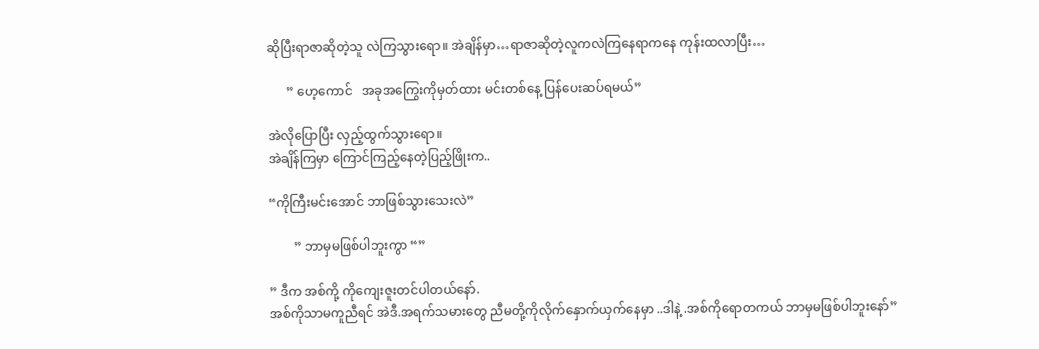ဆိုပြီးရာဇာဆိုတဲ့သူ လဲကြသွားရော။ အဲချိန်မှာ…ရာဇာဆိုတဲ့လူကလဲကြနေရာကနေ ကုန်းထလာပြီး…

      ” ဟေ့ကောင်   အခုအကြွေးကိုမှတ်ထား မင်းတစ်နေ့ ပြန်ပေးဆပ်ရမယ်”

အဲလိုပြောပြီး လှည့်ထွက်သွားရော။
အဲချိန်ကြမှာ ကြောင်ကြည့်နေတဲ့ပြည့်ဖြိုးက..

“ကိုကြီးမင်းအောင် ဘာဖြစ်သွားသေးလဲ”

        ” ဘာမှမဖြစ်ပါဘူးကွာ “”

” ဒီက အစ်ကို့ ကိုကျေးဇူးတင်ပါတယ်နော်.
အစ်ကိုသာမကူညီရင် အဲဒီ.အရက်သမားတွေ ညီမတို့ကိုလိုက်နှောက်ယှက်နေမှာ ..ဒါနဲ့ .အစ်ကိုရောတကယ် ဘာမှမဖြစ်ပါဘူးနော်”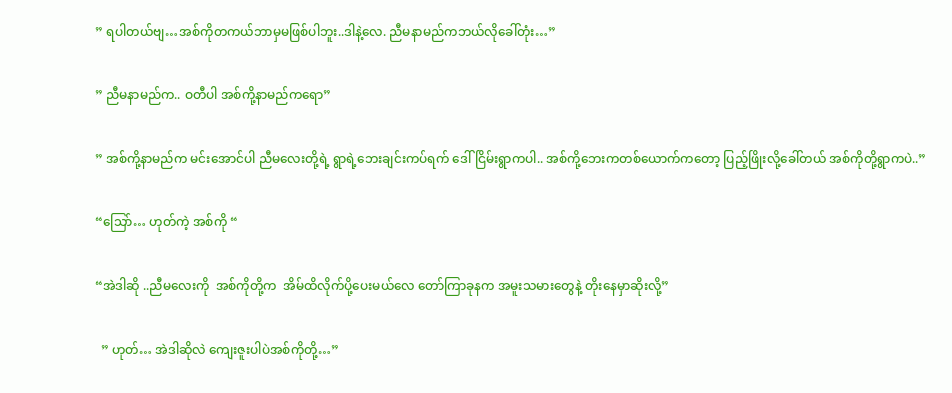” ရပါတယ်ဗျ…အစ်ကိုတကယ်ဘာမှမဖြစ်ပါဘူး..ဒါနဲ့လေ. ညီမနာမည်ကဘယ်လိုခေါ်တုံး…”

” ညီမနာမည်က.. ဝတီပါ အစ်ကို့နာမည်ကရော”

” အစ်ကို့နာမည်က မင်းအောင်ပါ ညီမလေးတို့ရဲ့ ရွာရဲ့ဘေးချင်းကပ်ရက် ဒေါ်ငြိမ်းရွာကပါ.. အစ်ကို့ဘေးကတစ်ယောက်ကတော့ ပြည့်ဖြိုးလို့ခေါ်တယ် အစ်ကိုတို့ရွာကပဲ..”

“သြော်… ဟုတ်ကဲ့ အစ်ကို “

“အဲဒါဆို ..ညီမလေးကို  အစ်ကိုတို့က  အိမ်ထိလိုက်ပို့ပေးမယ်လေ တော်ကြာခုနက အမူးသမားတွေနဲ့ တိုးနေမှာဆိုးလို့”

  ” ဟုတ်… အဲဒါဆိုလဲ ကျေးဇူးပါပဲအစ်ကိုတို့…”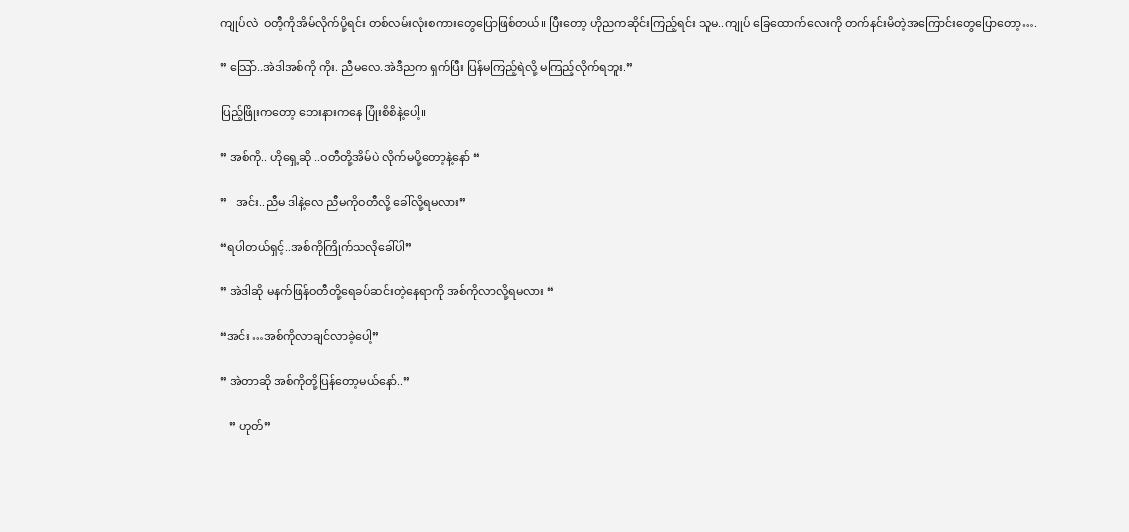ကျုပ်လဲ  ဝတီ့ကိုအိမ်လိုက်ပို့ရင်း တစ်လမ်းလုံးစကားတွေပြောဖြစ်တယ်။ ပြီးတော့ ဟိုညကဆိုင်းကြည့်ရင်း သူမ..ကျုပ် ခြေထောက်လေးကို တက်နင်းမိတဲ့အကြောင်းတွေပြောတော့….

” သြော်..အဲဒါအစ်ကို ကိုး. ညီမလေ.အဲဒီညက ရှက်ပြီး ပြန်မကြည့်ရဲလို့ မကြည့်လိုက်ရဘူး.”

ပြည့်ဖြိုးကတော့ ဘေးနားကနေ ပြုံးစိစိနဲ့ပေါ့။

” အစ်ကို.. ဟိုရှေ့ဆို ..ဝတီတို့အိမ်ပဲ လိုက်မပို့တော့နဲ့နော် “

”   အင်း..ညီမ ဒါနဲ့လေ ညီမကိုဝတီလို့ ခေါ်လို့ရမလား”

“ရပါတယ်ရှင့်..အစ်ကိုကြိုက်သလိုခေါ်ပါ”

” အဲဒါဆို မနက်ဖြန်ဝတီတို့ရေခပ်ဆင်းတဲ့နေရာကို အစ်ကိုလာလို့ရမလား “

“အင်း …အစ်ကိုလာချင်လာခဲ့ပေါ့”

” အဲတာဆို အစ်ကိုတို့ပြန်တော့မယ်နော်..”

   ” ဟုတ်”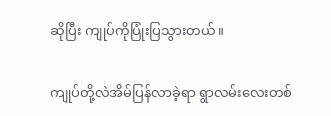ဆိုပြီး ကျုပ်ကိုပြုံးပြသွားတယ်။

ကျုပ်တို့လဲအိမ်ပြန်လာခဲ့ရာ ရွာလမ်းလေးတစ်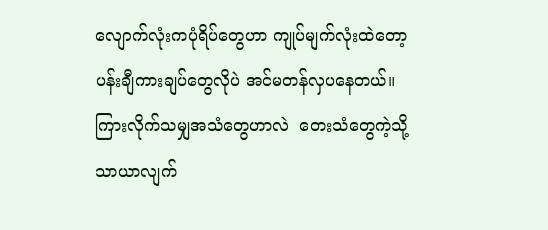လျောက်လုံးကပုံရိပ်တွေဟာ ကျုပ်မျက်လုံးထဲတော့ပန်းချီကားချပ်တွေလိုပဲ အင်မတန်လှပနေတယ်။ ကြားလိုက်သမျှအသံတွေဟာလဲ  တေးသံတွေကဲ့သို့ သာယာလျက်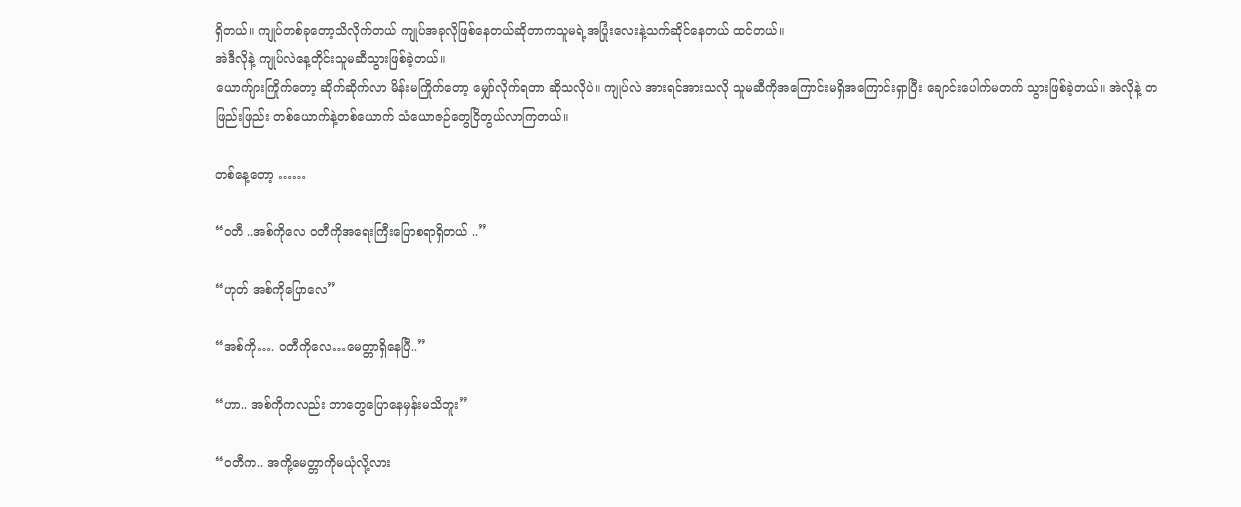ရှိတယ်။ ကျုပ်တစ်ခုတော့သိလိုက်တယ် ကျုပ်အခုလိုဖြစ်နေတယ်ဆိုတာကသူမရဲ့အပြုံးလေးနဲ့သက်ဆိုင်နေတယ် ထင်တယ်။
အဲဒီလိုနဲ့ ကျုပ်လဲနေ့တိုင်းသူမဆီသွားဖြစ်ခဲ့တယ်။
ယောက်ျားကြိုက်တော့ ဆိုက်ဆိုက်လာ မိန်းမကြိုက်တော့ မျှော်လိုက်ရတာ ဆိုသလိုပဲ။ ကျုပ်လဲ အားရင်အားသလို သူမဆီကိုအကြောင်းမရှိအကြောင်းရှာပြီး ချောင်းပေါက်မတက် သွားဖြစ်ခဲ့တယ်။ အဲလိုနဲ့ တဖြည်းဖြည်း တစ်ယောက်နဲ့တစ်ယောက် သံယောဇဉ်တွေငြိတွယ်လာကြတယ်။

တစ်နေ့တော့ ……

“ဝတီ ..အစ်ကိုလေ ဝတီကိုအရေးကြီးပြောစရာရှိတယ် ..”

“ဟုတ် အစ်ကိုပြောလေ”

“အစ်ကို…. ဝတီကိုလေ…မေတ္တာရှိနေပြီ..”

“ဟာ.. အစ်ကိုကလည်း ဘာတွေပြောနေမှန်းမသိဘူး”

“ဝတီက.. အကို့မေတ္တာကိုမယုံလို့လား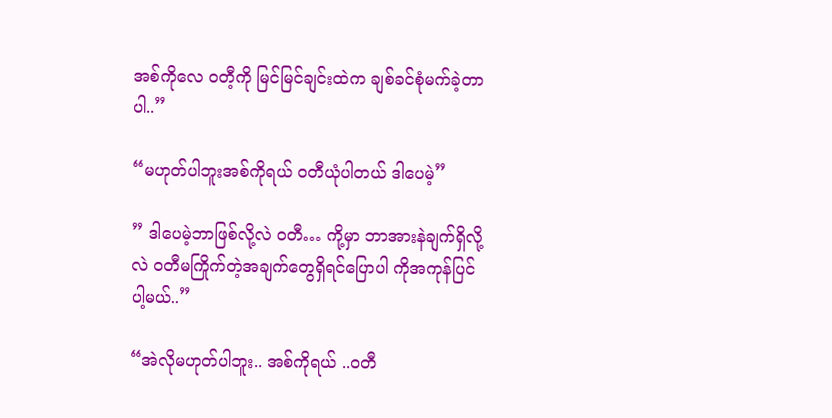အစ်ကိုလေ ဝတီ့ကို မြင်မြင်ချင်းထဲက ချစ်ခင်စုံမက်ခဲ့တာပါ..”

“မဟုတ်ပါဘူးအစ်ကိုရယ် ဝတီယုံပါတယ် ဒါပေမဲ့”

” ဒါပေမဲ့ဘာဖြစ်လို့လဲ ဝတီ… ကို့မှာ ဘာအားနဲချက်ရှိလို့လဲ ဝတီမကြိုက်တဲ့အချက်တွေရှိရင်ပြောပါ ကိုအကုန်ပြင်ပါ့မယ်..”

“အဲလိုမဟုတ်ပါဘူး.. အစ်ကိုရယ် ..ဝတီ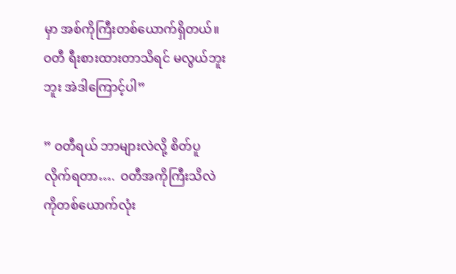မှာ အစ်ကိုကြီးတစ်ယောက်ရှိတယ်။ ဝတီ ရီးစားထားတာသိရင် မလွယ်ဘူးဘူး အဲဒါကြောင့်ပါ”

” ဝတီရယ် ဘာများလဲလို့ စိတ်ပူလိုက်ရတာ….  ဝတီအကိုကြီးသိလဲ ကိုတစ်ယောက်လုံး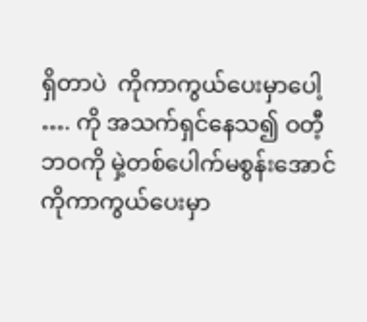ရှိတာပဲ  ကိုကာကွယ်ပေးမှာပေါ့ …. ကို အသက်ရှင်နေသ၍ ဝတီ့ဘဝကို မှဲ့တစ်ပေါက်မစွန်းအောင် ကိုကာကွယ်ပေးမှာ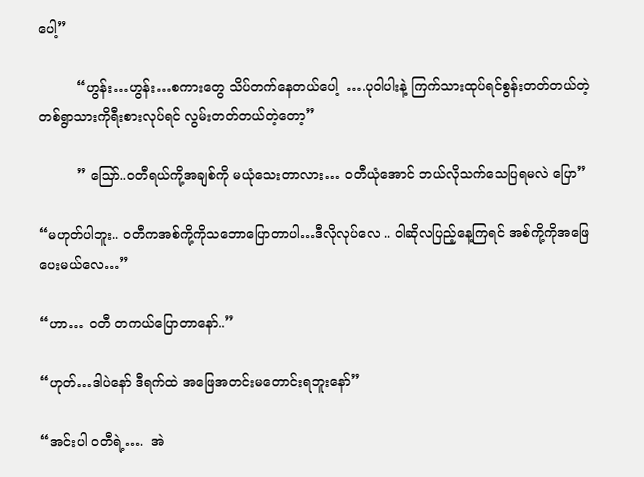ပေါ့”

         “ဟွန်း…ဟွန်း…စကားတွေ သိပ်တက်နေတယ်ပေါ့  ….ပုဝါပါးနဲ့ ကြက်သားထုပ်ရင်စွန်းတတ်တယ်တဲ့ တစ်ရွာသားကိုရီးစားလုပ်ရင် လွမ်းတတ်တယ်တဲ့တော့”

         ” သြော်..ဝတီရယ်ကို့အချစ်ကို မယုံသေးတာလား… ဝတီယုံအောင် ဘယ်လိုသက်သေပြရမလဲ ပြော”

“မဟုတ်ပါဘူး.. ဝတီကအစ်ကို့ကိုသဘောပြောတာပါ…ဒီလိုလုပ်လေ .. ဝါဆိုလပြည့်နေ့ကြရင် အစ်ကို့ကိုအဖြေပေးမယ်လေ…”

“ဟာ… ဝတီ တကယ်ပြောတာနော်..”

“ဟုတ်…ဒါပဲနော် ဒီရက်ထဲ အဖြေအတင်းမတောင်းရဘူးနော်”

“အင်းပါ ဝတီရဲ့….  အဲ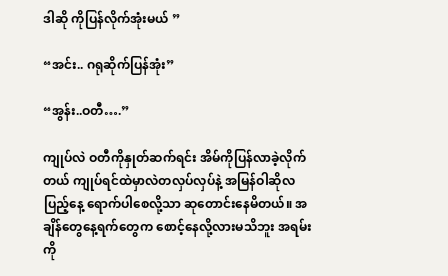ဒါဆို ကိုပြန်လိုက်အုံးမယ် ”

“အင်း.. ဂရုဆိုက်ပြန်အုံး”

“အွန်း..ဝတီ….”

ကျုပ်လဲ ဝတီကိုနှုတ်ဆက်ရင်း အိမ်ကိုပြန်လာခဲ့လိုက်တယ် ကျုပ်ရင်ထဲမှာလဲတလှပ်လှပ်နဲ့ အမြန်ဝါဆိုလပြည့်နေ့ ရောက်ပါစေလို့သာ ဆုတောင်းနေမိတယ်။ အချိန်တွေနေ့ရက်တွေက စောင့်နေလို့လားမသိဘူး အရမ်းကို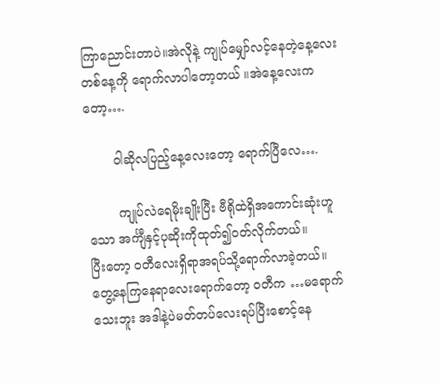ကြာညောင်းတာပဲ။အဲလိုနဲ့ ကျုပ်မျှော်လင့်နေတဲ့နေ့လေးတစ်နေ့ကို ရောက်လာပါတော့တယ် ။အဲနေ့လေးကတော့….

       ဝါဆိုလပြည့်နေ့လေးတော့ ရောက်ပြီလေ….

        ကျုပ်လဲရေမိုးချိုးပြီး ဗီရိုထဲရှိအကောင်းဆုံးဟူသော အင်္ကျီနှင့်ပုဆိုးကိုထုတ်၍ဝတ်လိုက်တယ်။
ပြီးတော့ ဝတီလေးရှိရာအရပ်သို့ရောက်လာခဲ့တယ်။
တွေ့နေကြနေရာလေးရောက်တော့ ဝတီက …မရောက်သေးဘူး အဒါနဲ့ပဲမတ်တပ်လေးရပ်ပြီးစောင့်နေ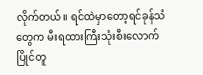လိုက်တယ်။ ရင်ထဲမှာတော့ရင်ခုန်သံတွေက မီးရထားကြီးသုံးစီးလောက် ပြိုင်တူ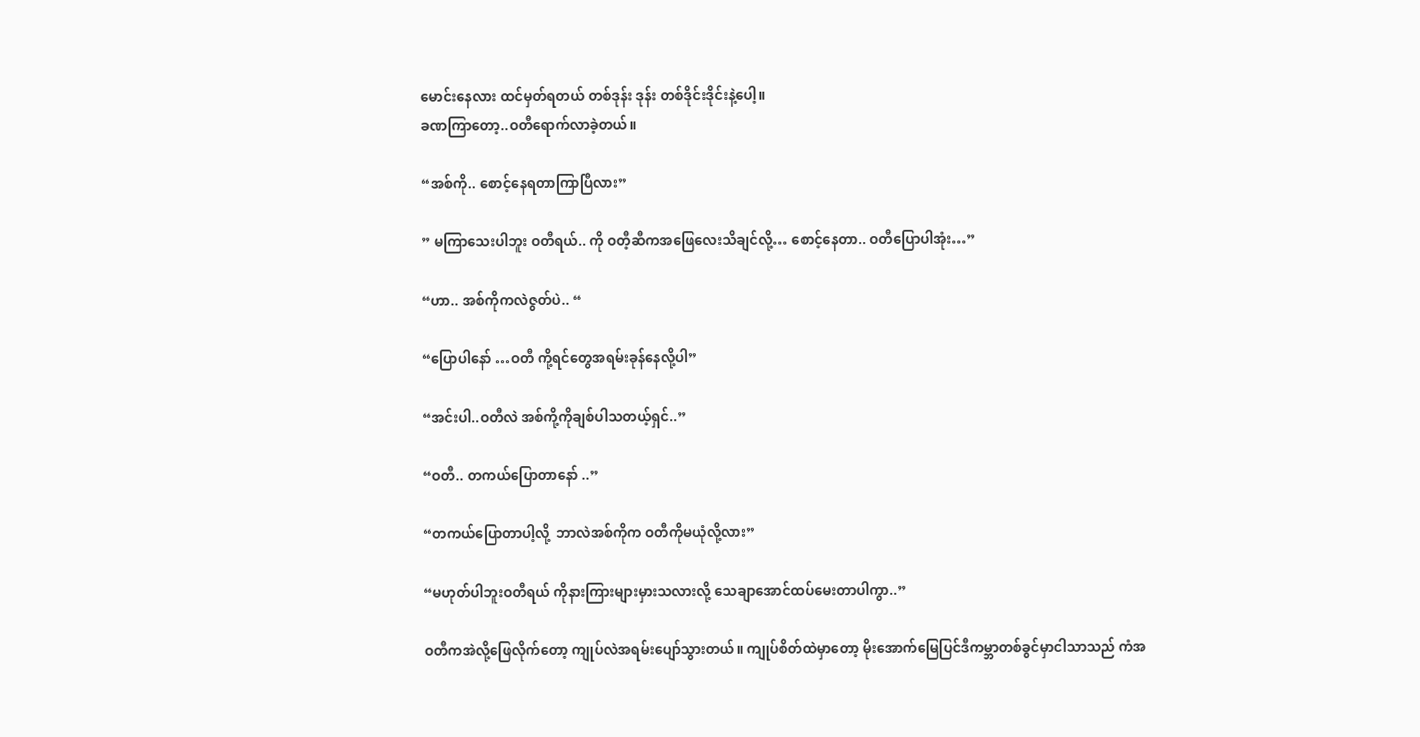မောင်းနေလား ထင်မှတ်ရတယ် တစ်ဒုန်း ဒုန်း တစ်ဒိုင်းဒိုင်းနဲ့ပေါ့။
ခဏကြာတော့..ဝတီရောက်လာခဲ့တယ်။

“အစ်ကို.. စောင့်နေရတာကြာပြီလား”

” မကြာသေးပါဘူး ဝတီရယ်.. ကို ဝတီ့ဆီကအဖြေလေးသိချင်လို့… စောင့်နေတာ.. ဝတီပြောပါအုံး…”

“ဟာ.. အစ်ကိုကလဲဇွတ်ပဲ.. “

“ပြောပါနော် …ဝတီ ကို့ရင်တွေအရမ်းခုန်နေလို့ပါ”

“အင်းပါ..ဝတီလဲ အစ်ကို့ကိုချစ်ပါသတယ့်ရှင်..”

“ဝတီ.. တကယ်ပြောတာနော် ..”

“တကယ်ပြောတာပါ့လို့  ဘာလဲအစ်ကိုက ဝတီကိုမယုံလို့လား”

“မဟုတ်ပါဘူးဝတီရယ် ကိုနားကြားများမှားသလားလို့ သေချာအောင်ထပ်မေးတာပါကွာ..”

ဝတီကအဲလို့ဖြေလိုက်တော့ ကျုပ်လဲအရမ်းပျော်သွားတယ်။ ကျုပ်စိတ်ထဲမှာတော့ မိုးအောက်မြေပြင်ဒီကမ္ဘာတစ်ခွင်မှာငါသာသည် ကံအ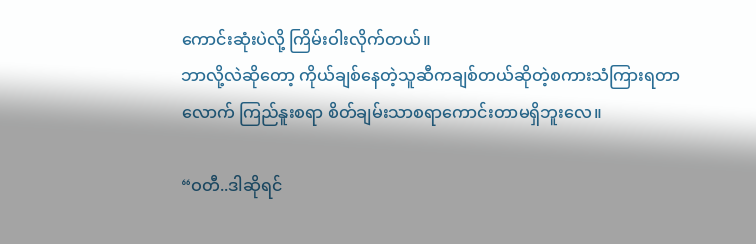ကောင်းဆုံးပဲလို့ ကြိမ်းဝါးလိုက်တယ်။
ဘာလို့လဲဆိုတော့ ကိုယ်ချစ်နေတဲ့သူဆီကချစ်တယ်ဆိုတဲ့စကားသံကြားရတာလောက် ကြည်နူးစရာ စိတ်ချမ်းသာစရာကောင်းတာမရှိဘူးလေ။

“ဝတီ..ဒါဆိုရင်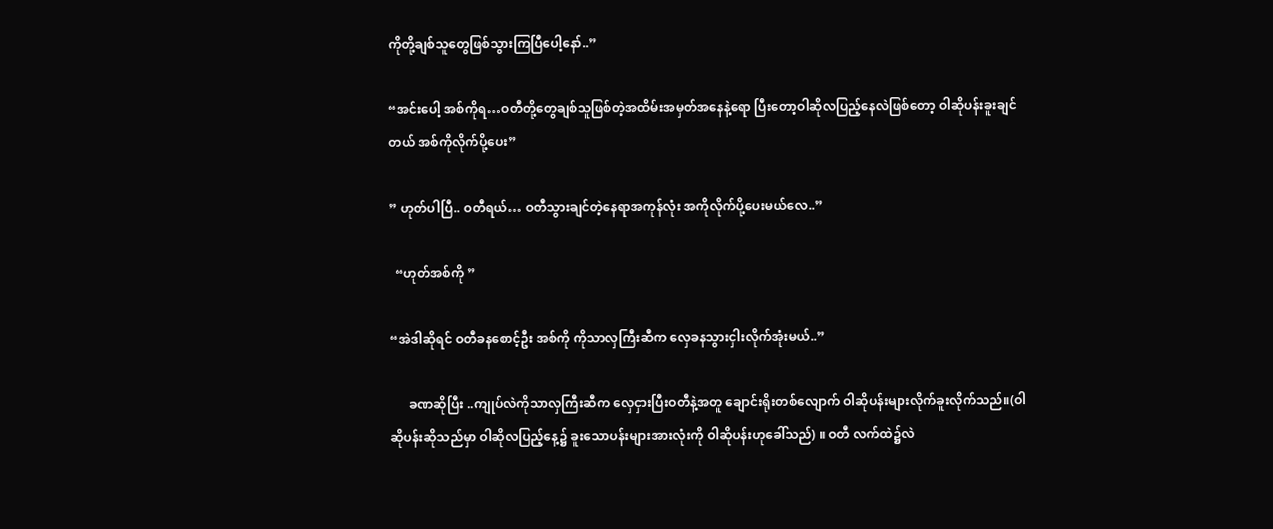ကိုတို့ချစ်သူတွေဖြစ်သွားကြပြီပေါ့နော်..”

“အင်းပေါ့ အစ်ကိုရ…ဝတီတို့တွေချစ်သူဖြစ်တဲ့အထိမ်းအမှတ်အနေနဲ့ရော ပြီးတော့ဝါဆိုလပြည့်နေလဲဖြစ်တော့ ဝါဆိုပန်းခူးချင်တယ် အစ်ကိုလိုက်ပို့ပေး”

” ဟုတ်ပါပြီ.. ဝတီရယ်… ဝတီသွားချင်တဲ့နေရာအကုန်လုံး အကိုလိုက်ပို့ပေးမယ်လေ..”

  “ဟုတ်အစ်ကို ”

“အဲဒါဆိုရင် ဝတီခနစောင့်ဦး အစ်ကို ကိုသာလှကြီးဆီက လှေခနသွားငှါးလိုက်အုံးမယ်..”

      ခဏဆိုပြီး ..ကျုပ်လဲကိုသာလှကြီးဆီက လှေငှားပြီးဝတီနဲ့အတူ ချောင်းရိုးတစ်လျောက် ဝါဆိုပန်းများလိုက်ခူးလိုက်သည်။(ဝါဆိုပန်းဆိုသည်မှာ ဝါဆိုလပြည့်နေ့၌ ခူးသောပန်းများအားလုံးကို ဝါဆိုပန်းဟုခေါ်သည်) ။ ဝတီ လက်ထဲ၌လဲ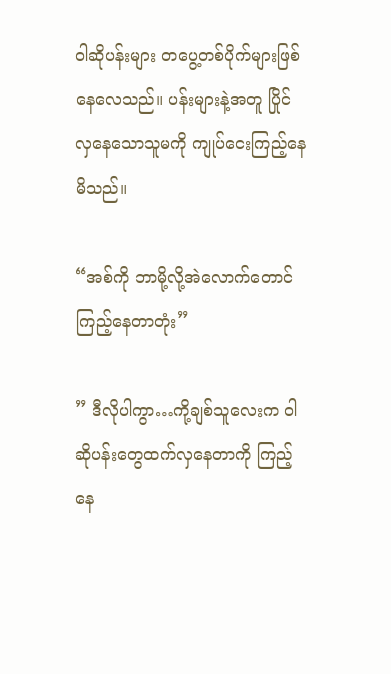ဝါဆိုပန်းများ တပွေ့တစ်ပိုက်များဖြစ်နေလေသည်။ ပန်းများနဲ့အတူ ပြိုင်လှနေသောသူမကို ကျုပ်ငေးကြည့်နေမိသည်။

“အစ်ကို ဘာမို့လို့အဲလောက်တောင်ကြည့်နေတာတုံး”

” ဒီလိုပါကွာ…ကို့ချစ်သူလေးက ဝါဆိုပန်းတွေထက်လှနေတာကို ကြည့်နေ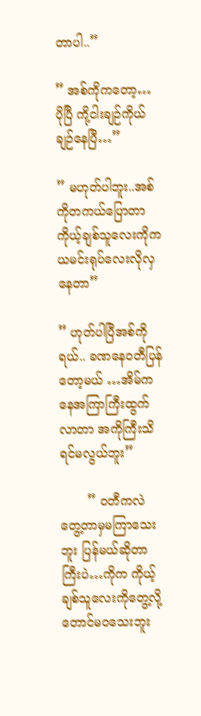တာပါ..”

” အစ်ကိုကတော့… ပိုပြီ ကို့ငါးချဉ်ကိုယ်ချဉ်နေပြီ…”

” မဟုတ်ပါဘူး..အစ်ကိုတကယ်ပြောတာ ကိုယ့်ချစ်သူလေးကိုက ယမင်းရုပ်လေးလိုလှနေတာ”

” ဟုတ်ပါပြီအစ်ကိုရယ်.. ခဏနေဝတီပြန်တော့မယ် …အိမ်ကနေအကြာကြီးထွက်လာတာ အကိုကြီးသိရင်မလွယ်ဘူး”

       ” ဝတီကလဲ တွေ့တာမှမကြာသေးဘူး ပြန်မယ်ဆိုတာကြီးပဲ…ကိုက ကိုယ့်ချစ်သူလေးကိုတွေ့လို့တောင်မဝသေးဘူး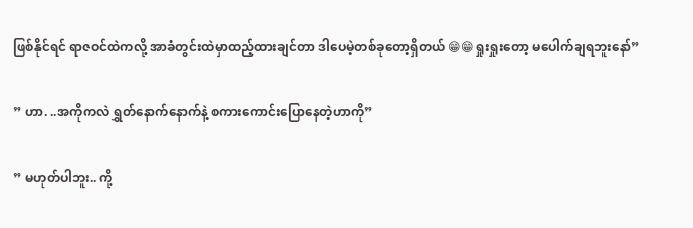ဖြစ်နိုင်ရင် ရာဇဝင်ထဲကလို့ အာခံတွင်းထဲမှာထည့်ထားချင်တာ ဒါပေမဲ့တစ်ခုတော့ရှိတယ် 😁😁ရှုးရှုးတော့ မပေါက်ချရဘူးနော်”

” ဟာ. ..အကိုကလဲ ရွှတ်နောက်နောက်နဲ့ စကားကောင်းပြောနေတဲ့ဟာကို”

” မဟုတ်ပါဘူး.. ကို့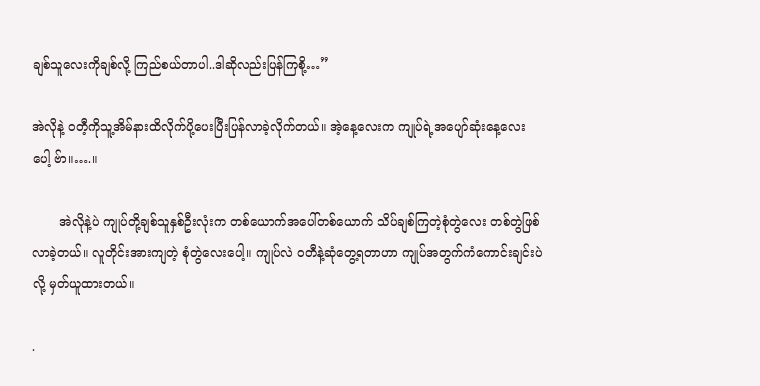ချစ်သူလေးကိုချစ်လို့ ကြည်စယ်တာပါ..ဒါဆိုလည်းပြန်ကြစို့…”

အဲလိုနဲ့ ဝတီ့ကိုသူ့အိမ်နားထိလိုက်ပို့ပေးပြီးပြန်လာခဲ့လိုက်တယ်။ အဲ့နေ့လေးက ကျုပ်ရဲ့အပျော်ဆုံးနေ့လေးပေါ့ ဗ်ာ။….။

       အဲလိုနဲ့ပဲ ကျုပ်တို့ချစ်သူနှစ်ဦးလုံးက တစ်ယောက်အပေါ်တစ်ယောက် သိပ်ချစ်ကြတဲ့စုံတွဲလေး တစ်တွဲဖြစ်လာခဲ့တယ်။ လူတိုင်းအားကျတဲ့ စုံတွဲလေးပေါ့။ ကျုပ်လဲ ဝတီနဲ့ဆုံတွေ့ရတာဟာ ကျုပ်အတွက်ကံကောင်းချင်းပဲလို့ မှတ်ယူထားတယ်။

.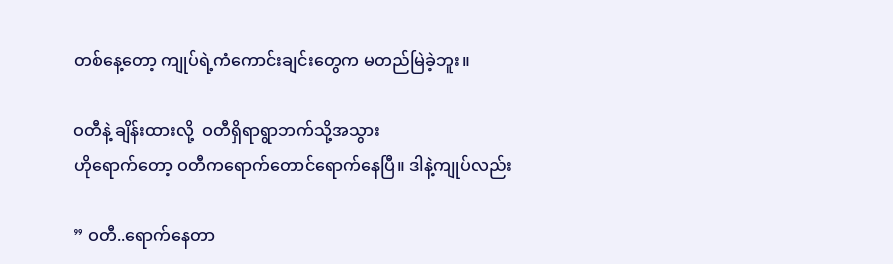တစ်နေ့တော့ ကျုပ်ရဲ့ကံကောင်းချင်းတွေက မတည်မြဲခဲ့ဘူး။

ဝတီနဲ့ ချိန်းထားလို့  ဝတီရှိရာရွာဘက်သို့အသွား
ဟိုရောက်တော့ ဝတီကရောက်တောင်ရောက်နေပြီ။ ဒါနဲ့ကျုပ်လည်း

” ဝတီ..ရောက်နေတာ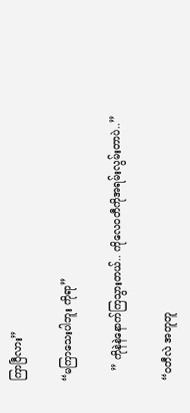ကြာပြီလား”

“မကြာသေးပါဘူး ကိုရာ”

   ” ကိုနဲနဲနောက်ကြသွားတယ်.. ကိုလေဝတီကိုအရမ်းလွမ်းတာပဲ..”

“ဝတီလဲ အတူတူ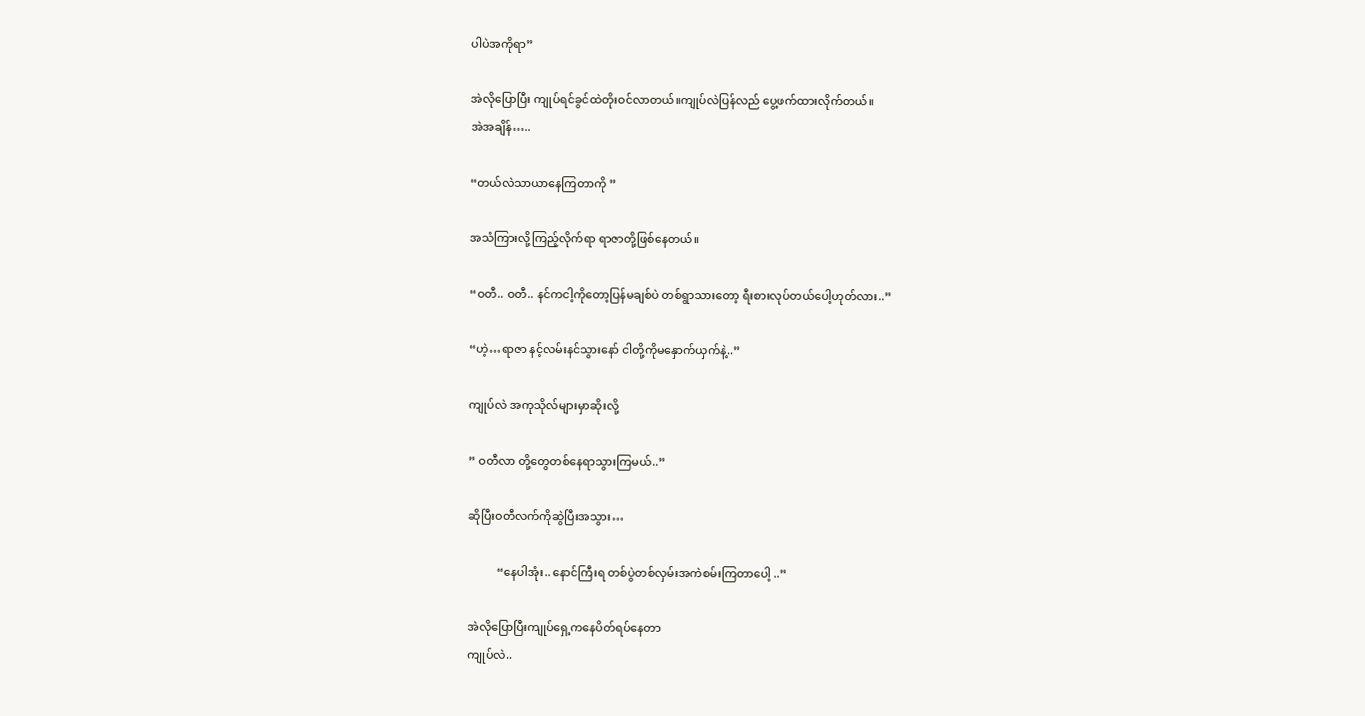ပါပဲအကိုရာ”

အဲလိုပြောပြီး ကျုပ်ရင်ခွင်ထဲတိုးဝင်လာတယ်။ကျုပ်လဲပြန်လည် ပွေ့ဖက်ထားလိုက်တယ်။
အဲအချိန်…..

“တယ်လဲသာယာနေကြတာကို ”

အသံကြားလို့ကြည့်လိုက်ရာ ရာဇာတို့ဖြစ်နေတယ်။

“ဝတီ.. ဝတီ.. နင်ကငါ့ကိုတော့ပြန်မချစ်ပဲ တစ်ရွာသားတော့ ရီးစားလုပ်တယ်ပေါ့ဟုတ်လား..”

“ဟဲ့…ရာဇာ နင့်လမ်းနင်သွားနော် ငါတို့ကိုမနှောက်ယှက်နဲ့..”

ကျုပ်လဲ အကုသိုလ်များမှာဆိုးလို့

” ဝတီလာ တို့တွေတစ်နေရာသွားကြမယ်..”

ဆိုပြီးဝတီလက်ကိုဆွဲပြီးအသွား…

          “နေပါအုံး.. နောင်ကြီးရ တစ်ပွဲတစ်လှမ်းအကဲစမ်းကြတာပေါ့ ..”

အဲလိုပြောပြီးကျုပ်ရှေ့ကနေပိတ်ရပ်နေတာ
ကျုပ်လဲ..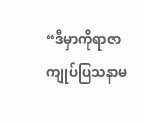“ဒီမှာကိုရာဇာ ကျုပ်ပြသနာမ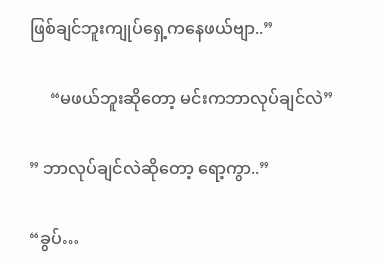ဖြစ်ချင်ဘူးကျုပ်ရှေ့ကနေဖယ်ဗျာ..”

     “မဖယ်ဘူးဆိုတော့ မင်းကဘာလုပ်ချင်လဲ”

” ဘာလုပ်ချင်လဲဆိုတော့ ရော့ကွာ..”

“ခွပ်…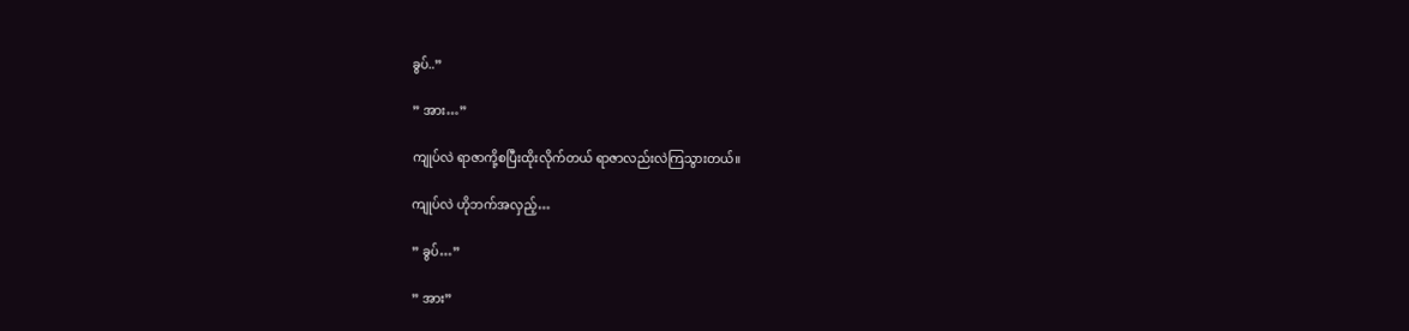ခွပ်..”

” အား…”

ကျုပ်လဲ ရာဇာကို့စပြီးထိုးလိုက်တယ် ရာဇာလည်းလဲကြသွားတယ်။

ကျုပ်လဲ ဟိုဘက်အလှည့်…

” ခွပ်…”

” အား”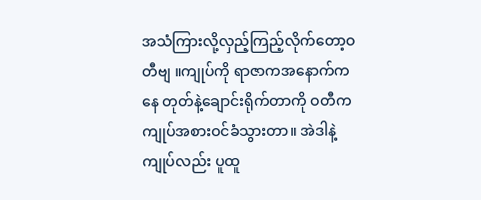အသံကြားလို့လှည့်ကြည့်လိုက်တော့ဝတီဗျ ။ကျုပ်ကို ရာဇာကအနောက်ကနေ တုတ်နဲ့ချောင်းရိုက်တာကို ဝတီကကျုပ်အစားဝင်ခံသွားတာ။ အဲဒါနဲ့ကျုပ်လည်း ပူထူ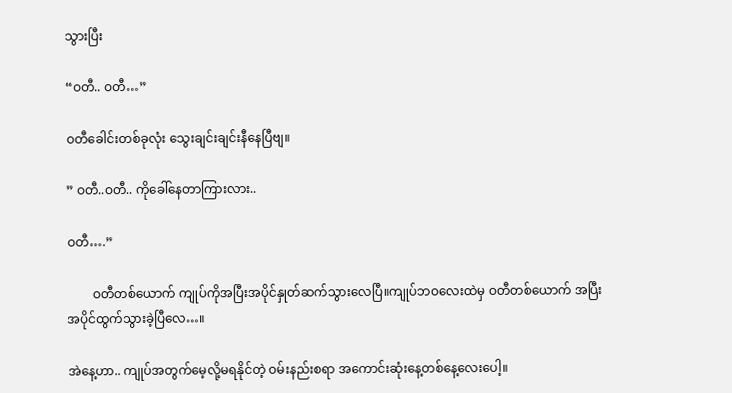သွားပြီး

“ဝတီ.. ဝတီ…”

ဝတီခေါင်းတစ်ခုလုံး သွေးချင်းချင်းနီနေပြီဗျ။

” ဝတီ..ဝတီ.. ကိုခေါ်နေတာကြားလား..

ဝတီ….”

        ဝတီတစ်ယောက် ကျုပ်ကိုအပြီးအပိုင်နှုတ်ဆက်သွားလေပြီ။ကျုပ်ဘဝလေးထဲမှ ဝတီတစ်ယောက် အပြီးအပိုင်ထွက်သွားခဲ့ပြီလေ…။

အဲနေ့ဟာ.. ကျုပ်အတွက်မေ့လို့မရနိုင်တဲ့ ဝမ်းနည်းစရာ အကောင်းဆုံးနေ့တစ်နေ့လေးပေါ့။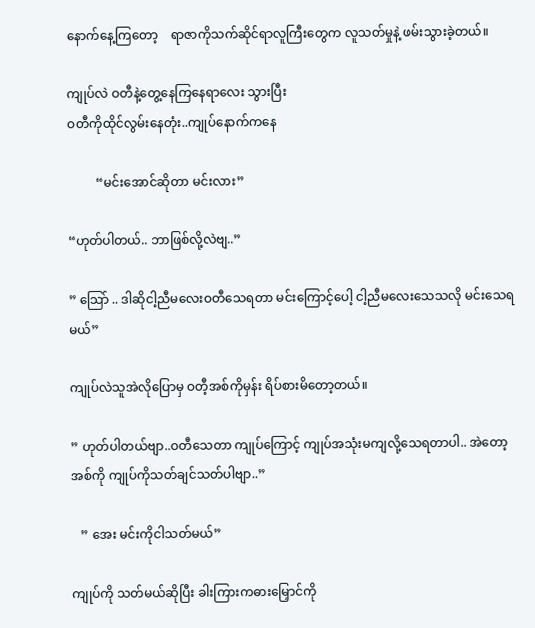နောက်နေ့ကြတော့    ရာဇာကိုသက်ဆိုင်ရာလူကြီးတွေက လူသတ်မှုနဲ့ ဖမ်းသွားခဲ့တယ်။

ကျုပ်လဲ ဝတီနဲ့တွေ့နေကြနေရာလေး သွားပြီး
ဝတီကိုထိုင်လွမ်းနေတုံး..ကျုပ်နောက်ကနေ

         “မင်းအောင်ဆိုတာ မင်းလား”

“ဟုတ်ပါတယ်.. ဘာဖြစ်လို့လဲဗျ..”

” သြော် .. ဒါဆိုငါ့ညီမလေးဝတီသေရတာ မင်းကြောင့်ပေါ့ ငါ့ညီမလေးသေသလို မင်းသေရမယ်”

ကျုပ်လဲသူအဲလိုပြောမှ ဝတီ့အစ်ကိုမှန်း ရိပ်စားမိတော့တယ်။

” ဟုတ်ပါတယ်ဗျာ..ဝတီသေတာ ကျုပ်ကြောင့် ကျုပ်အသုံးမကျလို့သေရတာပါ.. အဲတော့အစ်ကို ကျုပ်ကိုသတ်ချင်သတ်ပါဗျာ..”

   ” အေး မင်းကိုငါသတ်မယ်”

ကျုပ်ကို သတ်မယ်ဆိုပြီး ခါးကြားကဓားမြှောင်ကို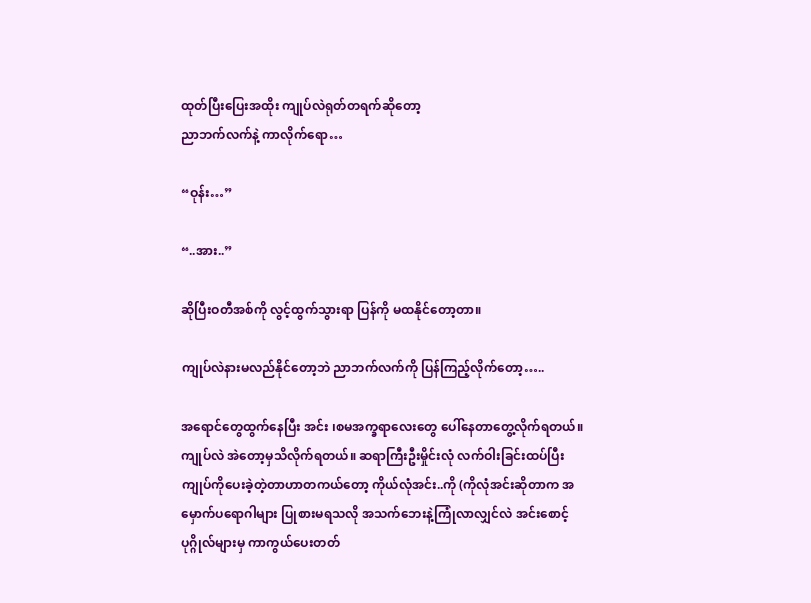ထုတ်ပြီးပြေးအထိုး ကျုပ်လဲရုတ်တရက်ဆိုတော့
ညာဘက်လက်နဲ့ ကာလိုက်ရော…

“ဝုန်း…”

“..အား..”

ဆိုပြီးဝတီအစ်ကို လွင့်ထွက်သွားရာ ပြန်ကို မထနိုင်တော့တာ။

ကျုပ်လဲနားမလည်နိုင်တော့ဘဲ ညာဘက်လက်ကို ပြန်ကြည့်လိုက်တော့…..

အရောင်တွေထွက်နေပြီး အင်း ၊စမအက္ခရာလေးတွေ ပေါ်နေတာတွေ့လိုက်ရတယ်။
ကျုပ်လဲ အဲတော့မှသိလိုက်ရတယ်။ ဆရာကြီးဦးမှိုင်းလုံ လက်ဝါးခြင်းထပ်ပြီးကျုပ်ကိုပေးခဲ့တဲ့တာဟာတကယ်တော့ ကိုယ်လုံအင်း..ကို (ကိုလုံအင်းဆိုတာက အမှောက်ပရောဂါများ ပြုစားမရသလို အသက်ဘေးနဲ့ကြုံလာလျှင်လဲ အင်းစောင့်ပုဂ္ဂိုလ်များမှ ကာကွယ်ပေးတတ်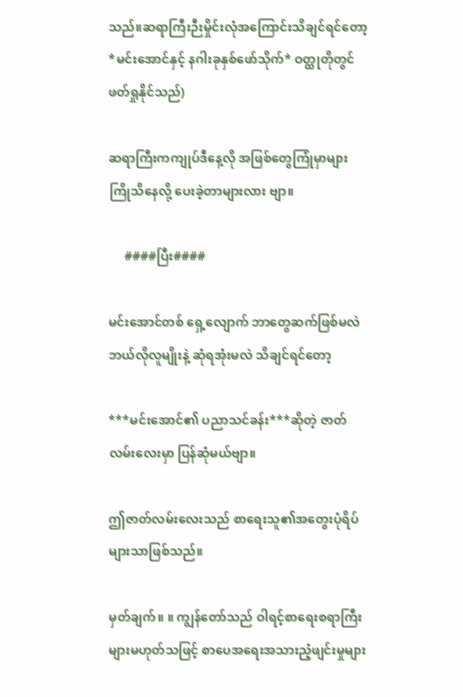သည်။ဆရာကြီးဉီးမှိုင်းလုံအကြောင်းသိချင်ရင်တော့ *မင်းအောင်နှင့် နဂါးခုနှစ်ဖော်သိုက်* ဝတ္ထုတိုတွင်ဖတ်ရှုနိုင်သည်)

ဆရာကြီးကကျုပ်ဒီနေ့လို အဖြစ်တွေကြုံမှာများကြိုသိနေလို့ ပေးခဲ့တာများလား ဗျာ။

     ####ပြီး####

မင်းအောင်တစ် ရှေ့လျောက် ဘာတွေဆက်ဖြစ်မလဲ ဘယ်လိုလူမျိုးနဲ့ ဆုံရအုံးမလဲ သိချင်ရင်တော့

***မင်းအောင်၏ ပညာသင်ခန်း***ဆိုတဲ့ ဇာတ်လမ်းလေးမှာ ပြန်ဆုံမယ်ဗျာ။

ဤဇာတ်လမ်းလေးသည် စာရေးသူ၏အတွေးပုံရိပ်များသာဖြစ်သည်။

မှတ်ချက်။ ။ ကျွန်တော်သည် ဝါရင့်စာရေးစရာကြီးများမဟုတ်သဖြင့် စာပေအရေးအသားညံ့ဖျင်းမှုများ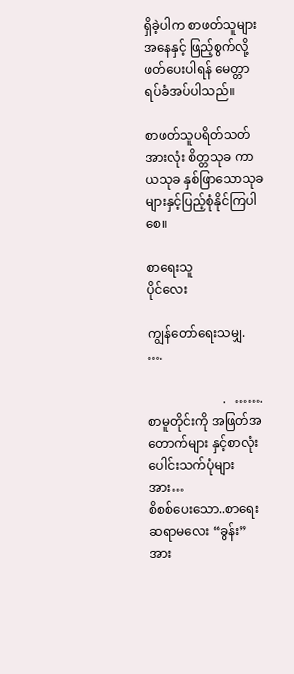ရှိခဲ့ပါက စာဖတ်သူများအနေနှင့် ဖြည့်စွက်လို့ဖတ်ပေးပါရန် မေတ္တာရပ်ခံအပ်ပါသည်။

စာဖတ်သူပရိတ်သတ်အားလုံး စိတ္တသုခ ကာယသုခ နှစ်ဖြာသောသုခများနှင့်ပြည့်စုံနိုင်ကြပါစေ။

စာရေးသူ
ပိုင်လေး

ကျွန်တော်ရေးသမျှ.  ….

                        .   …….စာမူတိုင်းကို အဖြတ်အတောက်များ နှင့်စာလုံးပေါင်းသက်ပုံများအား…
စိစစ်ပေးသော..စာရေးဆရာမလေး “ခွန်း” အား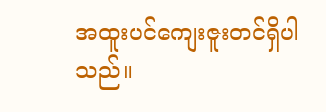အထူးပင်ကျေးဇူးတင်ရှိပါသည်။